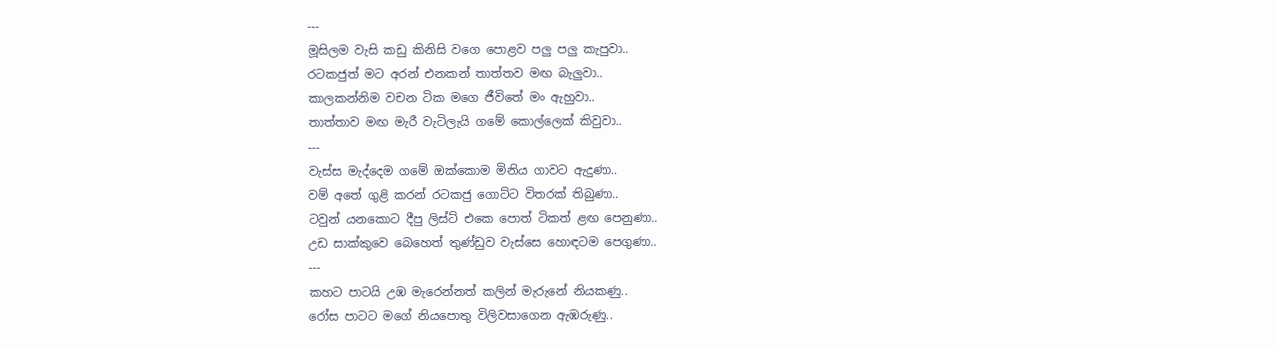---
මූසිලම වැසි කඩු කිනිසි වගෙ පොළව පලු පලු කැපුවා..
රටකජුත් මට අරන් එනකන් තාත්තව මඟ බැලුවා..
කාලකන්නිම වචන ටික මගෙ ජීවිතේ මං ඇහුවා..
තාත්තාව මඟ මැරී වැටිලැයි ගමේ කොල්ලෙක් කිවුවා..
---
වැස්ස මැද්දෙම ගමේ ඔක්කොම මිනිය ගාවට ඇදුණා..
වම් අතේ ගුළි කරන් රටකජු ගොට්ට විතරක් තිබුණා..
ටවුන් යනකොට දීපු ලිස්ට් එකෙ පොත් ටිකත් ළඟ පෙනුණා..
උඩ සාක්කුවෙ බෙහෙත් තුණ්ඩුව වැස්සෙ හොඳටම පෙගුණා..
---
කහට පාටයි උඹ මැරෙන්නත් කලින් මැරුනේ නියකණු..
රෝස පාටට මගේ නියපොතු විලිවසාගෙන ඇඹරුණු..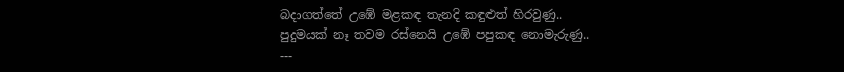බදාගත්තේ උඹේ මළකඳ තැනදි කඳුළුත් හිරවුණු..
පුදුමයක් නෑ තවම රස්නෙයි උඹේ පපුකඳ නොමැරුණු..
---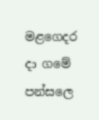මළගෙදර දා ගමේ පන්සලෙ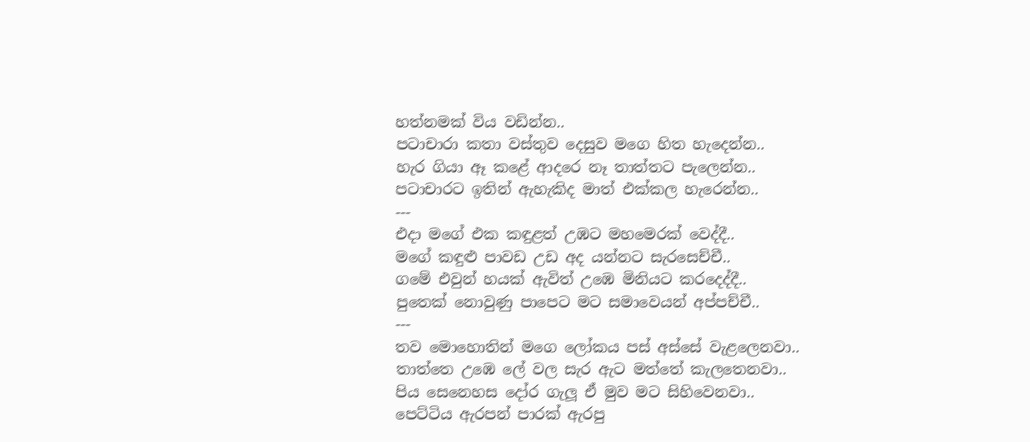හත්නමක් විය වඩින්න..
පටාචාරා කතා වස්තුව දෙසුව මගෙ හිත හැදෙන්න..
හැර ගියා ඈ කළේ ආදරෙ නෑ තාත්තට පැලෙන්න..
පටාචාරට ඉතින් ඇහැකිද මාත් එක්කල හැරෙන්න..
---
එදා මගේ එක කඳුළත් උඹට මහමෙරක් වෙද්දී..
මගේ කඳුළු පාවඩ උඩ අද යන්නට සැරසෙච්චී..
ගමේ එවුන් හයක් ඇවිත් උඹෙ මිනියට කරදෙද්දී..
පුතෙක් නොවුණු පාපෙට මට සමාවෙයන් අප්පච්චී..
---
තව මොහොතින් මගෙ ලෝකය පස් අස්සේ වැළලෙනවා..
තාත්තෙ උඹෙ ලේ වල සැර ඇට මත්තේ කැලතෙනවා..
පිය සෙනෙහස දෝර ගැලූ ඒ මුව මට සිහිවෙනවා..
පෙට්ටිය ඇරපන් පාරක් ඇරපු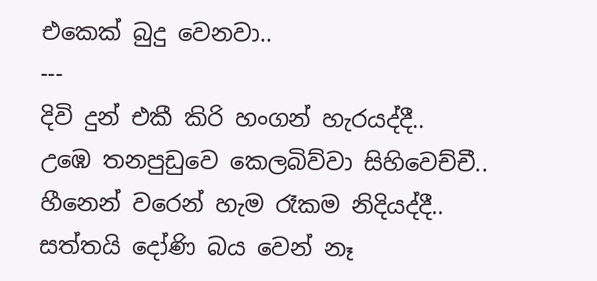එකෙක් බුදු වෙනවා..
---
දිවි දුන් එකී කිරි හංගන් හැරයද්දී..
උඹෙ තනපුඩුවෙ කෙලබිව්වා සිහිවෙච්චී..
හීනෙන් වරෙන් හැම රෑකම නිදියද්දී..
සත්තයි දෝණි බය වෙන් නෑ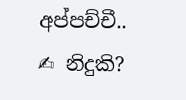අප්පච්චී..
✍ නිදුකි?